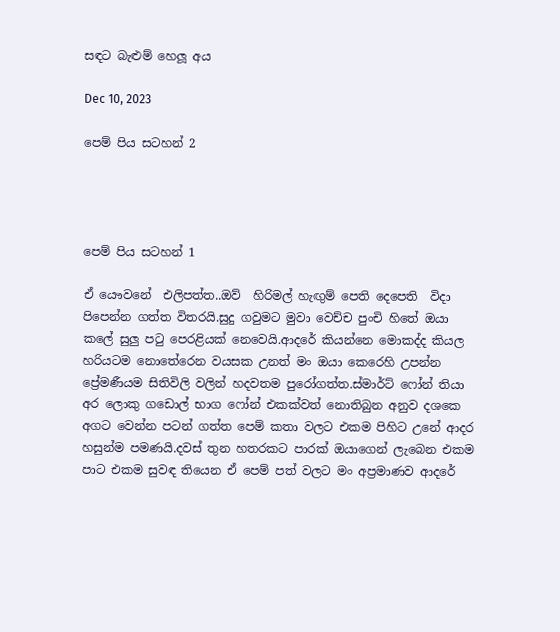සඳට බැළුම් හෙලූ අය

Dec 10, 2023

පෙම් පිය සටහන් 2




පෙම් පිය සටහන් 1

ඒ යෞවනේ  එලිපත්ත..ඔව්  හිරිමල් හැඟුම් පෙති දෙපෙති  විදා පිපෙන්න ගත්ත විතරයි.සුදු ගවුමට මුවා වෙච්ච පුංචි හිතේ ඔයා කලේ සුලු පටු පෙරළියක් නෙවෙයි.ආදරේ කියන්නෙ මොකද්ද කියල හරියටම නොතේරෙන වයසක උනත් මං ඔයා කෙරෙහි උපන්න ප්‍රේමණීයම සිතිවිලි වලින් හදවතම පුරෝගත්ත.ස්මාර්ට් ෆෝන් තියා අර ලොකු ගඩොල් භාග ෆෝන් එකක්වත් නොතිබුන අනුව දශකෙ අගට වෙන්න පටන් ගත්ත පෙම් කතා වලට එකම පිහිට උනේ ආදර  හසුන්ම පමණයි.දවස් තුන හතරකට පාරක් ඔයාගෙන් ලැබෙන එකම පාට එකම සුවඳ තියෙන ඒ පෙම් පත් වලට මං අප්‍රමාණව ආදරේ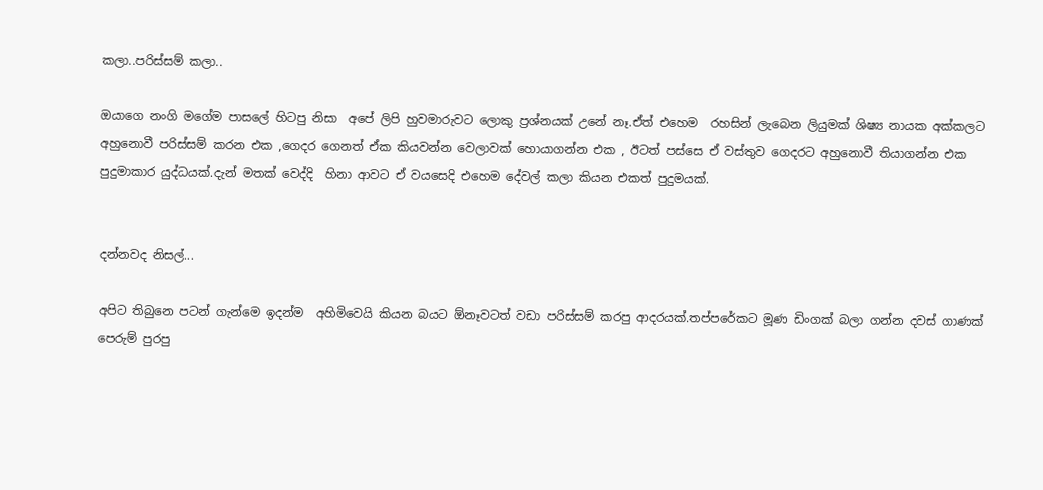කලා..පරිස්සම් කලා..

ඔයාගෙ නංගි මගේම පාසලේ හිටපු නිසා  අපේ ලිපි හුවමාරුවට ලොකු ප්‍රශ්නයක් උනේ නෑ.ඒත් එහෙම  රහසින් ලැබෙන ලියුමක් ශිෂ්‍ය නායක අක්කලට අහුනොවී පරිස්සම් කරන එක ,ගෙදර ගෙනත් ඒක කියවන්න වෙලාවක් හොයාගන්න එක , ඊටත් පස්සෙ ඒ වස්තුව ගෙදරට අහුනොවී තියාගන්න එක පුදුමාකාර යුද්ධයක්.දැන් මතක් වෙද්දි  හිනා ආවට ඒ වයසෙදි එහෙම දේවල් කලා කියන එකත් පුදුමයක්.


දන්නවද නිසල්...

අපිට තිබුනෙ පටන් ගැන්මෙ ඉදන්ම  අහිමිවෙයි කියන බයට ඕනෑවටත් වඩා පරිස්සම් කරපු ආදරයක්.තප්පරේකට මූණ ඩිංගක් බලා ගන්න දවස් ගාණක් පෙරුම් පුරපු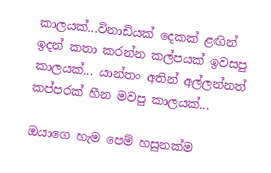කාලයක්...විනාඩියක් දෙකක් ළඟින් ඉදන් කතා කරන්න කල්පයක් ඉවසපු කාලයක්... යාන්තං අතින් අල්ලන්නත් කප්පරක් හීන මවපු කාලයක්...

ඔයාගෙ හැම පෙම් හසුනක්ම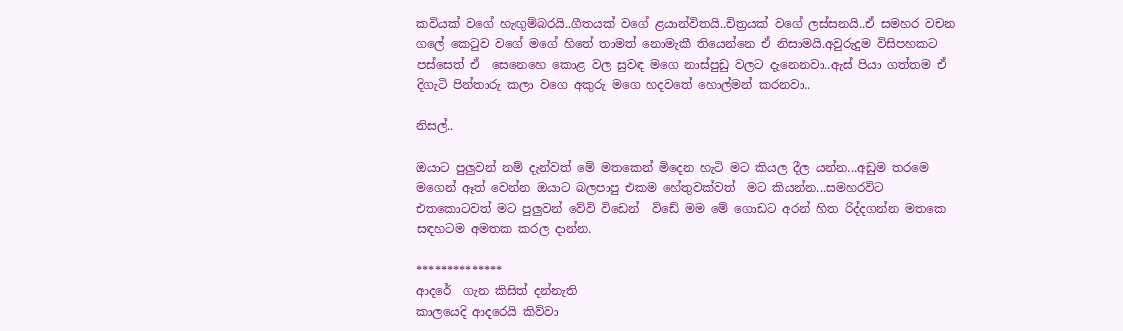කවියක් වගේ හැඟුම්බරයි..ගීතයක් වගේ ළයාන්විතයි..චිත්‍රයක් වගේ ලස්සනයි..ඒ සමහර වචන ගලේ කෙටුව වගේ මගේ හිතේ තාමත් නොමැකී තියෙන්නෙ ඒ නිසාමයි.අවුරුදුම විසිපහකට පස්සෙත් ඒ  සෙනෙහෙ කොළ වල සුවඳ මගෙ නාස්පුඩු වලට දැනෙනවා..ඇස් පියා ගත්තම ඒ දිගැටි පින්තාරු කලා වගෙ අකුරු මගෙ හදවතේ හොල්මන් කරනවා..

නිසල්..

ඔයාට පුලුවන් නම් දැන්වත් මේ මතකෙන් මිදෙන හැටි මට කියල දීල යන්න...අඩුම තරමෙ මගෙන් ඈත් වෙන්න ඔයාට බලපාපු එකම හේතුවක්වත්  මට කියන්න...සමහරවිට එතකොටවත් මට පුලුවන් වේවි විඩෙන්  විඩේ මම මේ ගොඩට අරන් හිත රිද්දගන්න මතකෙ සඳහටම අමතක කරල දාන්න.

**************
ආදරේ  ගැන කිසිත් දන්නැති
කාලයෙදි ආදරෙයි කිව්වා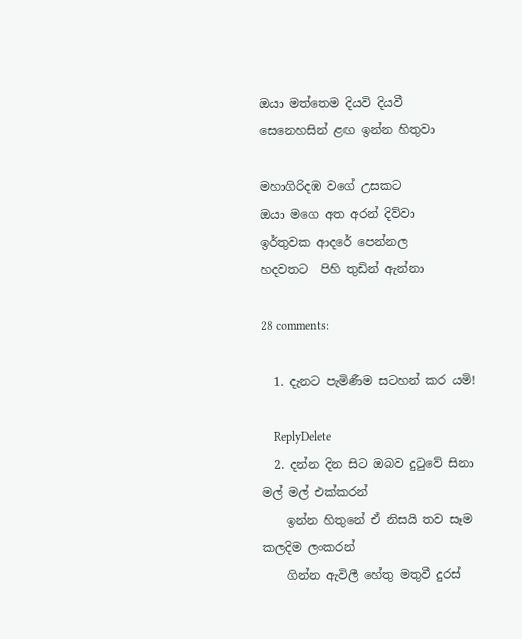ඔයා මත්තෙම දියවි දියවී
සෙනෙහසින් ළඟ ඉන්න හිතුවා

මහාගිරිදඹ වගේ උසකට
ඔයා මගෙ අත අරන් දිව්වා
ඉර්තුවක ආදරේ පෙන්නල
හදවතට  පිහි තුඩින් ඇන්නා

28 comments:

  1. දැනට පැමිණීම සටහන් කර යමි!

    ReplyDelete
  2. දන්න දින සිට ඔබව දුටුවේ සිනා මල් මල් එක්කරන්
    ඉන්න හිතුනේ ඒ නිසයි තව සෑම කලදිම ලංකරන්
    ගින්න ඇවිලී හේතු මතුවී දුරස්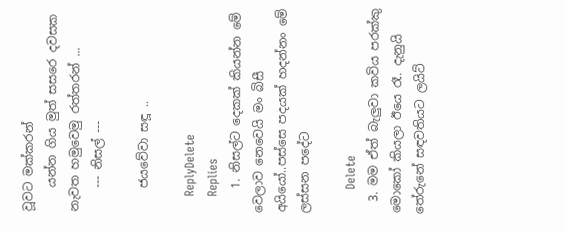වූවට මක්කරන්
    යන්න ගිය මුත් සසරෙ දවසක නැවත හමුවෙමු රත්තරන් ...
    --- නිසල් ---

    ජයවේවා සඳූ ..

    ReplyDelete
    Replies
    1. නිසල්ට දෙකක් කියන්න මේ වෙලාව නෙවෙයි මං බිසී අයියෝ..පස්සෙ පදයක් හදන්නං මේ ලස්සන පදේට

      Delete
  3. මම ඒත් බැලුවා කවිය පරක්කු මොකෝ කියලා ඊයෙ රෑ. දැනුයි තේරුනේ සඳවතියට ලයිට්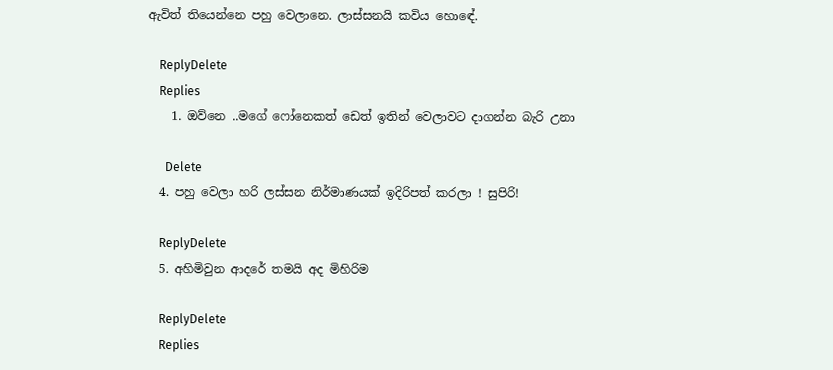ඇවිත් තියෙන්නෙ පහු වෙලානෙ. ලාස්සනයි කවිය හොඳේ.

    ReplyDelete
    Replies
    1. ඔව්නෙ ..මගේ ෆෝනෙකත් ඩෙත් ඉතින් වෙලාවට දාගන්න බැරි උනා

      Delete
  4. පහු වෙලා හරි ලස්සන නිර්මාණයක් ඉදිරිපත් කරලා ! සුපිරි!

    ReplyDelete
  5. අහිමිවුන ආදරේ තමයි අද මිහිරිම

    ReplyDelete
    Replies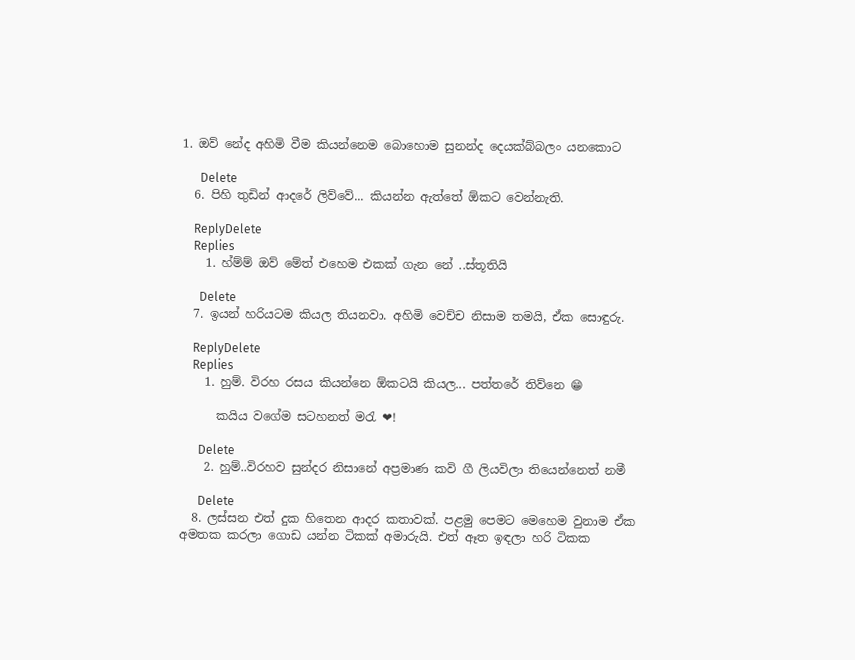1. ඔව් නේද අහිමි වීම කියන්නෙම බොහොම සුනන්ද දෙයක්බ්බලං යනකොට

      Delete
  6. පිහි තුඩින් ආදරේ ලිව්වේ... කියන්න ඇත්තේ ඕකට වෙන්නැති.

    ReplyDelete
    Replies
    1. හ්ම්ම් ඔව් මේත් එහෙම එකක් ගැන නේ ..ස්තූතියි

      Delete
  7. ඉයන් හරියටම කියල තියනවා. අහිමි වෙච්ච නිසාම තමයි, ඒක සොඳුරු.

    ReplyDelete
    Replies
    1. හුම්. විරහ රසය කියන්නෙ ඕකටයි කියල... පත්තරේ තිව්නෙ 😁

      කයිය වගේම සටහනත් මරැ ❤!

      Delete
    2. හුම්..විරහව සුන්දර නිසානේ අප්‍රමාණ කවි ගී ලියවිලා තියෙන්නෙත් නමී

      Delete
  8. ලස්සන එත් දුක හිතෙන ආදර කතාවක්. පළමු පෙමට මෙහෙම වුනාම ඒක අමතක කරලා ගොඩ යන්න ටිකක් අමාරුයි. එත් ඈත ඉඳලා හරි ටිකක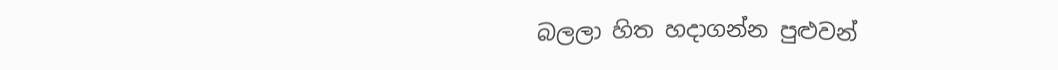බලලා හිත හදාගන්න පුළුවන්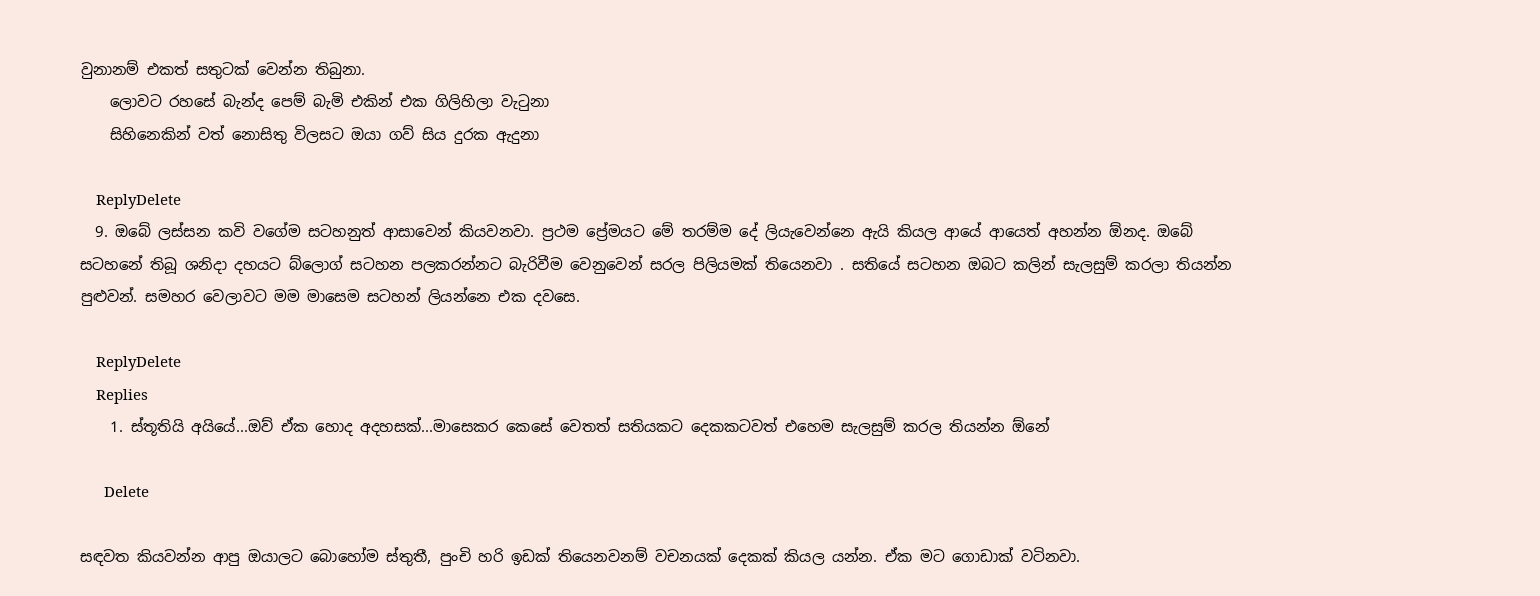වුනානම් එකත් සතුටක් වෙන්න තිබුනා.
    ලොවට රහසේ බැන්ද පෙම් බැමි එකින් එක ගිලිහිලා වැටුනා
    සිහිනෙකින් වත් නොසිතු විලසට ඔයා ගව් සිය දුරක ඇදුනා

    ReplyDelete
  9. ඔබේ ලස්සන කවි වගේම සටහනුත් ආසාවෙන් කියවනවා. ප්‍රථම ප්‍රේමයට මේ තරම්ම දේ ලියැවෙන්නෙ ඇයි කියල ආයේ ආයෙත් අහන්න ඕනද. ඔබේ සටහනේ තිබූ ශනිදා දහයට බ්ලොග් සටහන පලකරන්නට බැරිවීම වෙනුවෙන් සරල පිලියමක් තියෙනවා . සතියේ සටහන ඔබට කලින් සැලසුම් කරලා තියන්න පුළුවන්. සමහර වෙලාවට මම මාසෙම සටහන් ලියන්නෙ එක දවසෙ.

    ReplyDelete
    Replies
    1. ස්තූතියි අයියේ...ඔව් ඒක හොද අදහසක්...මාසෙකර කෙසේ වෙතත් සතියකට දෙකකටවත් එහෙම සැලසුම් කරල තියන්න ඕනේ

      Delete

සඳවත කියවන්න ආපු ඔයාලට බොහෝම ස්තුතී, පුංචි හරි ඉඩක් තියෙනවනම් වචනයක් දෙකක් කියල යන්න. ඒක මට ගොඩාක් වටිනවා.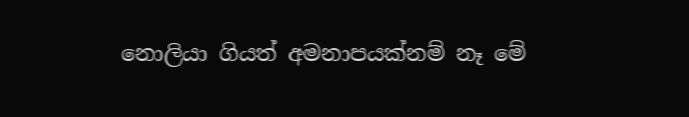නොලියා ගියත් අමනාපයක්නම් නෑ මේ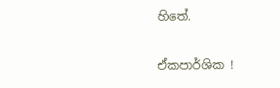හිතේ.

ඒකපාර්ශික !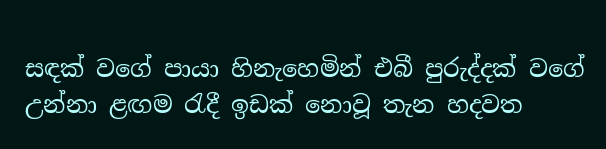සඳක් වගේ පායා හිනැහෙමින් එබී පුරුද්දක් වගේ උන්නා ළඟම රැදී ඉඩක් නොවූ තැන හදවත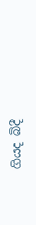ගියද බිදී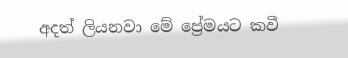අදත් ලියනවා මේ ප්‍රේමයට කවී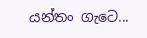යන්තං ගැටෙ...